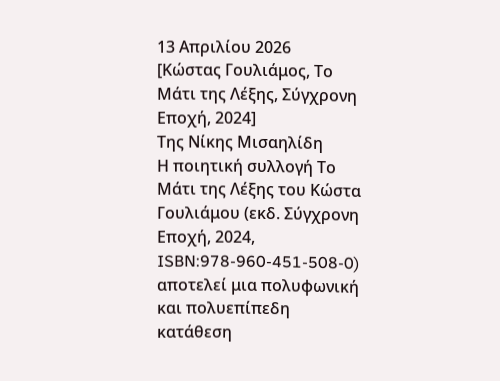13 Απριλίου 2026
[Κώστας Γουλιάμος, Το Μάτι της Λέξης, Σύγχρονη Εποχή, 2024]
Tης Νίκης Μισαηλίδη
Η ποιητική συλλογή Το Μάτι της Λέξης του Κώστα Γουλιάμου (εκδ. Σύγχρονη Εποχή, 2024, ISBN:978-960-451-508-0) αποτελεί μια πολυφωνική και πολυεπίπεδη κατάθεση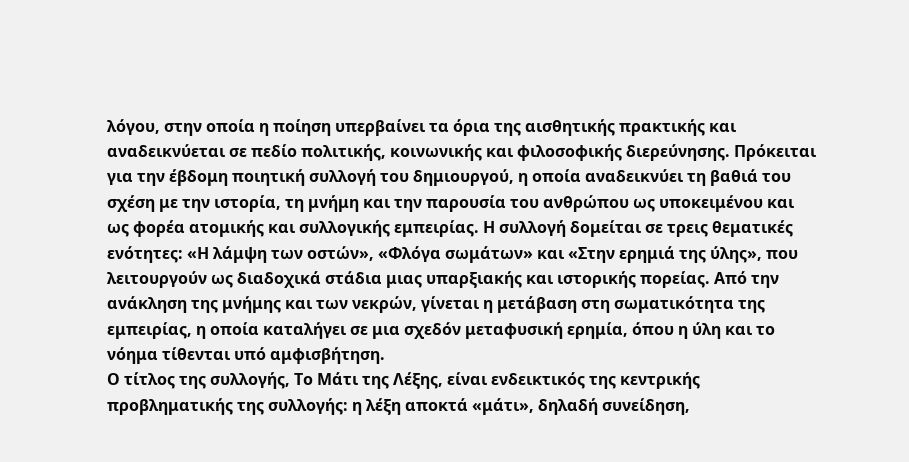λόγου, στην οποία η ποίηση υπερβαίνει τα όρια της αισθητικής πρακτικής και αναδεικνύεται σε πεδίο πολιτικής, κοινωνικής και φιλοσοφικής διερεύνησης. Πρόκειται για την έβδομη ποιητική συλλογή του δημιουργού, η οποία αναδεικνύει τη βαθιά του σχέση με την ιστορία, τη μνήμη και την παρουσία του ανθρώπου ως υποκειμένου και ως φορέα ατομικής και συλλογικής εμπειρίας. Η συλλογή δομείται σε τρεις θεματικές ενότητες: «Η λάμψη των οστών», «Φλόγα σωμάτων» και «Στην ερημιά της ύλης», που λειτουργούν ως διαδοχικά στάδια μιας υπαρξιακής και ιστορικής πορείας. Από την ανάκληση της μνήμης και των νεκρών, γίνεται η μετάβαση στη σωματικότητα της εμπειρίας, η οποία καταλήγει σε μια σχεδόν μεταφυσική ερημία, όπου η ύλη και το νόημα τίθενται υπό αμφισβήτηση.
Ο τίτλος της συλλογής, Το Μάτι της Λέξης, είναι ενδεικτικός της κεντρικής προβληματικής της συλλογής: η λέξη αποκτά «μάτι», δηλαδή συνείδηση,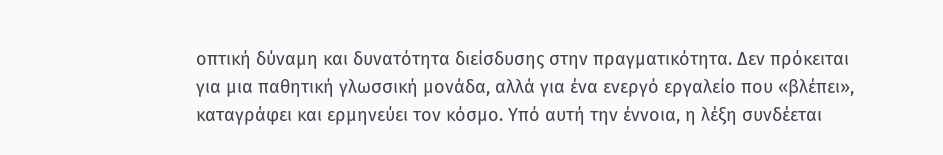οπτική δύναμη και δυνατότητα διείσδυσης στην πραγματικότητα. Δεν πρόκειται για μια παθητική γλωσσική μονάδα, αλλά για ένα ενεργό εργαλείο που «βλέπει», καταγράφει και ερμηνεύει τον κόσμο. Υπό αυτή την έννοια, η λέξη συνδέεται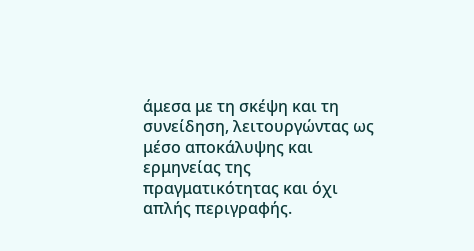άμεσα με τη σκέψη και τη συνείδηση, λειτουργώντας ως μέσο αποκάλυψης και ερμηνείας της πραγματικότητας και όχι απλής περιγραφής.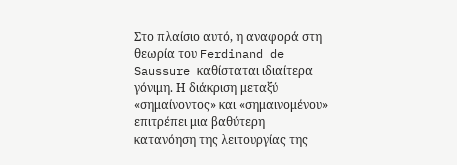Στο πλαίσιο αυτό, η αναφορά στη θεωρία του Ferdinand de Saussure καθίσταται ιδιαίτερα γόνιμη. Η διάκριση μεταξύ «σημαίνοντος» και «σημαινομένου» επιτρέπει μια βαθύτερη κατανόηση της λειτουργίας της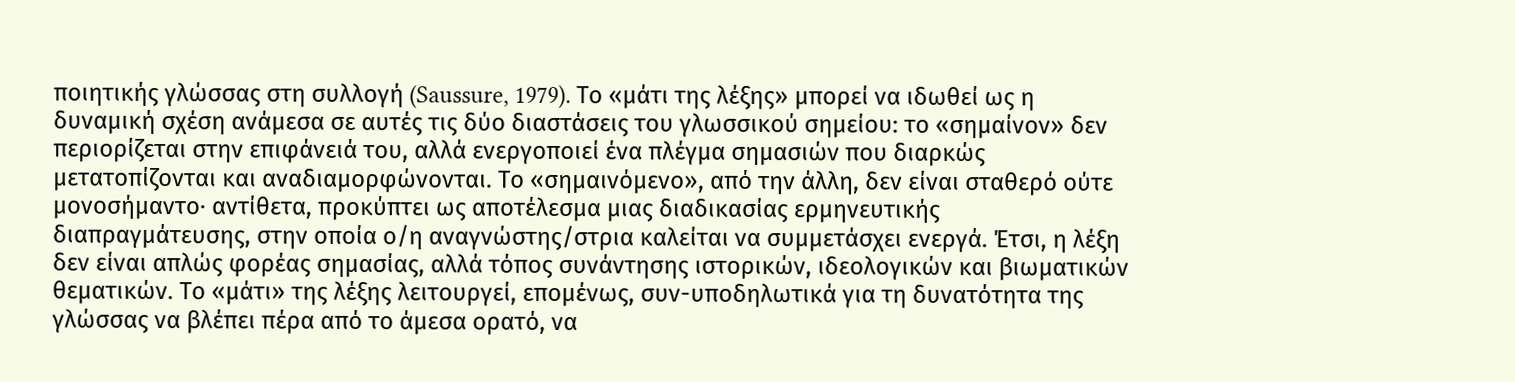ποιητικής γλώσσας στη συλλογή (Saussure, 1979). Το «μάτι της λέξης» μπορεί να ιδωθεί ως η δυναμική σχέση ανάμεσα σε αυτές τις δύο διαστάσεις του γλωσσικού σημείου: το «σημαίνον» δεν περιορίζεται στην επιφάνειά του, αλλά ενεργοποιεί ένα πλέγμα σημασιών που διαρκώς μετατοπίζονται και αναδιαμορφώνονται. Το «σημαινόμενο», από την άλλη, δεν είναι σταθερό ούτε μονοσήμαντο· αντίθετα, προκύπτει ως αποτέλεσμα μιας διαδικασίας ερμηνευτικής διαπραγμάτευσης, στην οποία ο/η αναγνώστης/στρια καλείται να συμμετάσχει ενεργά. Έτσι, η λέξη δεν είναι απλώς φορέας σημασίας, αλλά τόπος συνάντησης ιστορικών, ιδεολογικών και βιωματικών θεματικών. Το «μάτι» της λέξης λειτουργεί, επομένως, συν-υποδηλωτικά για τη δυνατότητα της γλώσσας να βλέπει πέρα από το άμεσα ορατό, να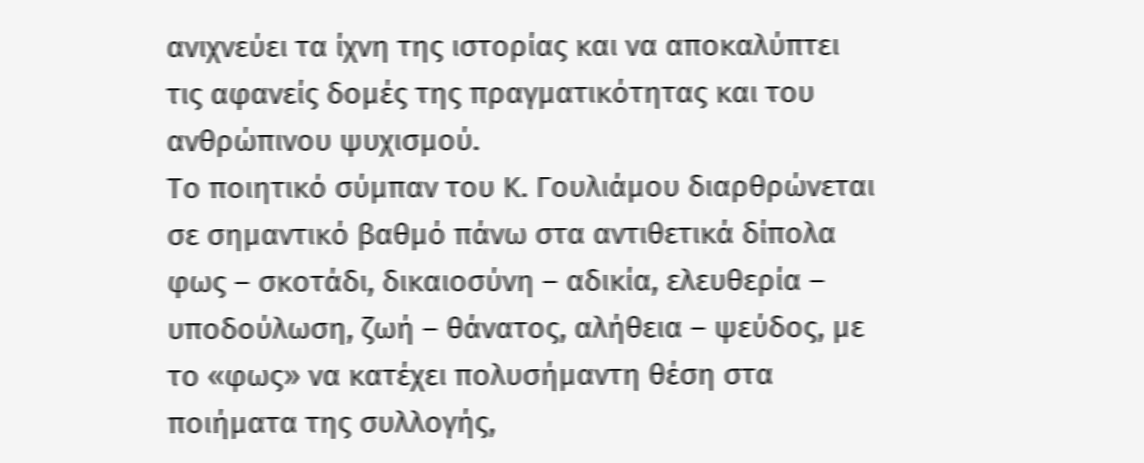ανιχνεύει τα ίχνη της ιστορίας και να αποκαλύπτει τις αφανείς δομές της πραγματικότητας και του ανθρώπινου ψυχισμού.
Το ποιητικό σύμπαν του Κ. Γουλιάμου διαρθρώνεται σε σημαντικό βαθμό πάνω στα αντιθετικά δίπολα φως – σκοτάδι, δικαιοσύνη – αδικία, ελευθερία – υποδούλωση, ζωή – θάνατος, αλήθεια – ψεύδος, με το «φως» να κατέχει πολυσήμαντη θέση στα ποιήματα της συλλογής,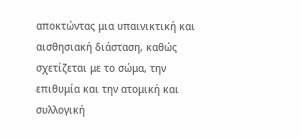αποκτώντας μια υπαινικτική και αισθησιακή διάσταση, καθώς σχετίζεται με το σώμα, την επιθυμία και την ατομική και συλλογική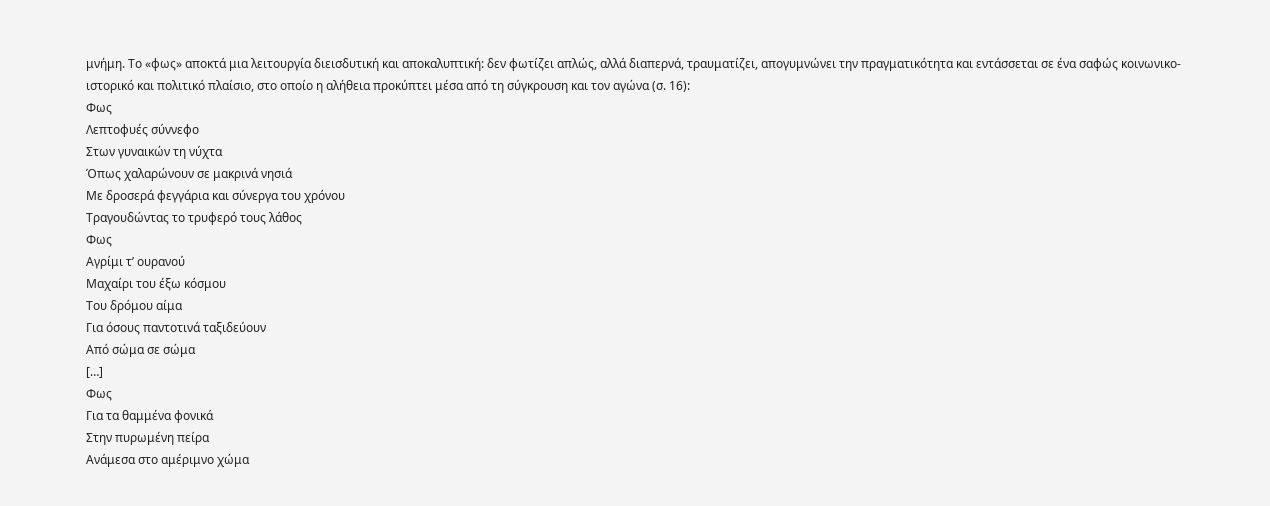μνήμη. Το «φως» αποκτά μια λειτουργία διεισδυτική και αποκαλυπτική: δεν φωτίζει απλώς, αλλά διαπερνά, τραυματίζει, απογυμνώνει την πραγματικότητα και εντάσσεται σε ένα σαφώς κοινωνικο-ιστορικό και πολιτικό πλαίσιο, στο οποίο η αλήθεια προκύπτει μέσα από τη σύγκρουση και τον αγώνα (σ. 16):
Φως
Λεπτοφυές σύννεφο
Στων γυναικών τη νύχτα
Όπως χαλαρώνουν σε μακρινά νησιά
Με δροσερά φεγγάρια και σύνεργα του χρόνου
Τραγουδώντας το τρυφερό τους λάθος
Φως
Αγρίμι τ’ ουρανού
Μαχαίρι του έξω κόσμου
Του δρόμου αίμα
Για όσους παντοτινά ταξιδεύουν
Από σώμα σε σώμα
[…]
Φως
Για τα θαμμένα φονικά
Στην πυρωμένη πείρα
Ανάμεσα στο αμέριμνο χώμα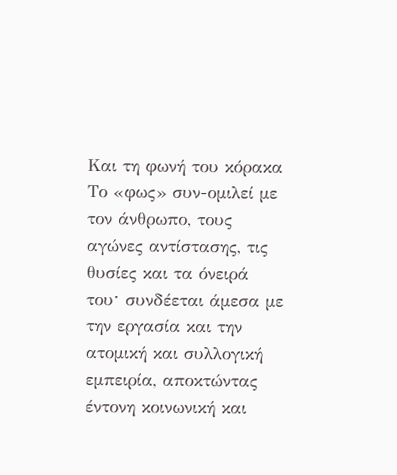Και τη φωνή του κόρακα
Το «φως» συν-ομιλεί με τον άνθρωπο, τους αγώνες αντίστασης, τις θυσίες και τα όνειρά τουˑ συνδέεται άμεσα με την εργασία και την ατομική και συλλογική εμπειρία, αποκτώντας έντονη κοινωνική και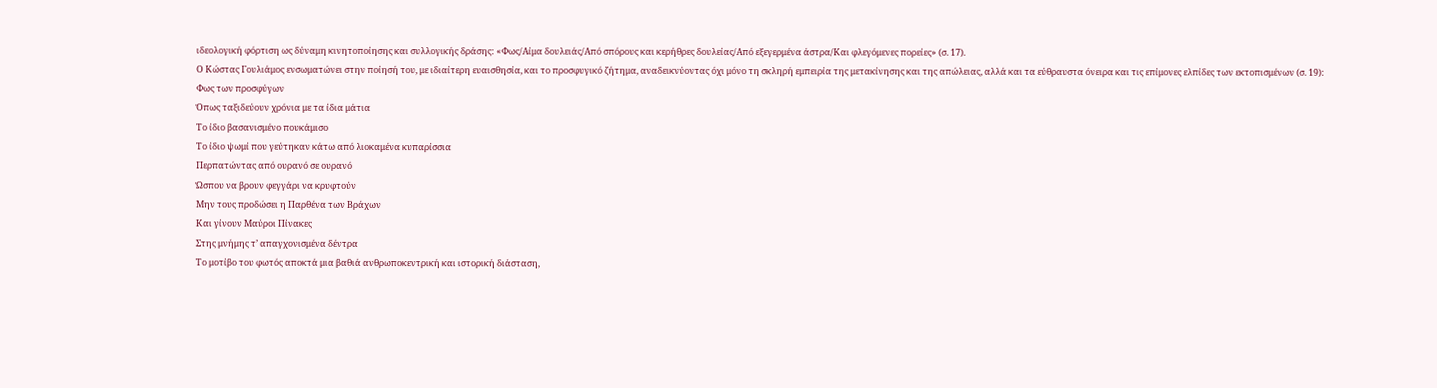ιδεολογική φόρτιση ως δύναμη κινητοποίησης και συλλογικής δράσης: «Φως/Αίμα δουλειάς/Από σπόρους και κερήθρες δουλείας/Από εξεγερμένα άστρα/Και φλεγόμενες πορείες» (σ. 17).
Ο Κώστας Γουλιάμος ενσωματώνει στην ποίησή του, με ιδιαίτερη ευαισθησία, και το προσφυγικό ζήτημα, αναδεικνύοντας όχι μόνο τη σκληρή εμπειρία της μετακίνησης και της απώλειας, αλλά και τα εύθραυστα όνειρα και τις επίμονες ελπίδες των εκτοπισμένων (σ. 19):
Φως των προσφύγων
Όπως ταξιδεύουν χρόνια με τα ίδια μάτια
Το ίδιο βασανισμένο πουκάμισο
Το ίδιο ψωμί που γεύτηκαν κάτω από λιοκαμένα κυπαρίσσια
Περπατώντας από ουρανό σε ουρανό
Ώσπου να βρουν φεγγάρι να κρυφτούν
Μην τους προδώσει η Παρθένα των Βράχων
Και γίνουν Μαύροι Πίνακες
Στης μνήμης τ’ απαγχονισμένα δέντρα
Το μοτίβο του φωτός αποκτά μια βαθιά ανθρωποκεντρική και ιστορική διάσταση,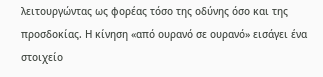λειτουργώντας ως φορέας τόσο της οδύνης όσο και της προσδοκίας. Η κίνηση «από ουρανό σε ουρανό» εισάγει ένα στοιχείο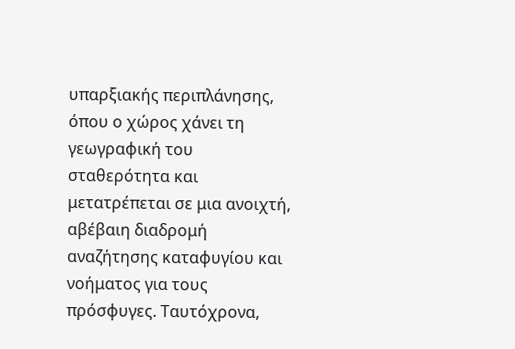υπαρξιακής περιπλάνησης, όπου ο χώρος χάνει τη γεωγραφική του σταθερότητα και μετατρέπεται σε μια ανοιχτή, αβέβαιη διαδρομή αναζήτησης καταφυγίου και νοήματος για τους πρόσφυγες. Ταυτόχρονα,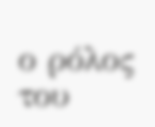ο ρόλος του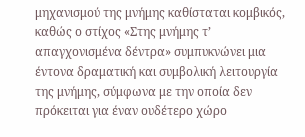μηχανισμού της μνήμης καθίσταται κομβικός, καθώς ο στίχος «Στης μνήμης τ’ απαγχονισμένα δέντρα» συμπυκνώνει μια έντονα δραματική και συμβολική λειτουργία της μνήμης, σύμφωνα με την οποία δεν πρόκειται για έναν ουδέτερο χώρο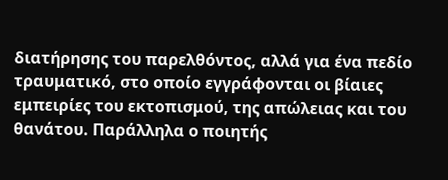διατήρησης του παρελθόντος, αλλά για ένα πεδίο τραυματικό, στο οποίο εγγράφονται οι βίαιες εμπειρίες του εκτοπισμού, της απώλειας και του θανάτου. Παράλληλα ο ποιητής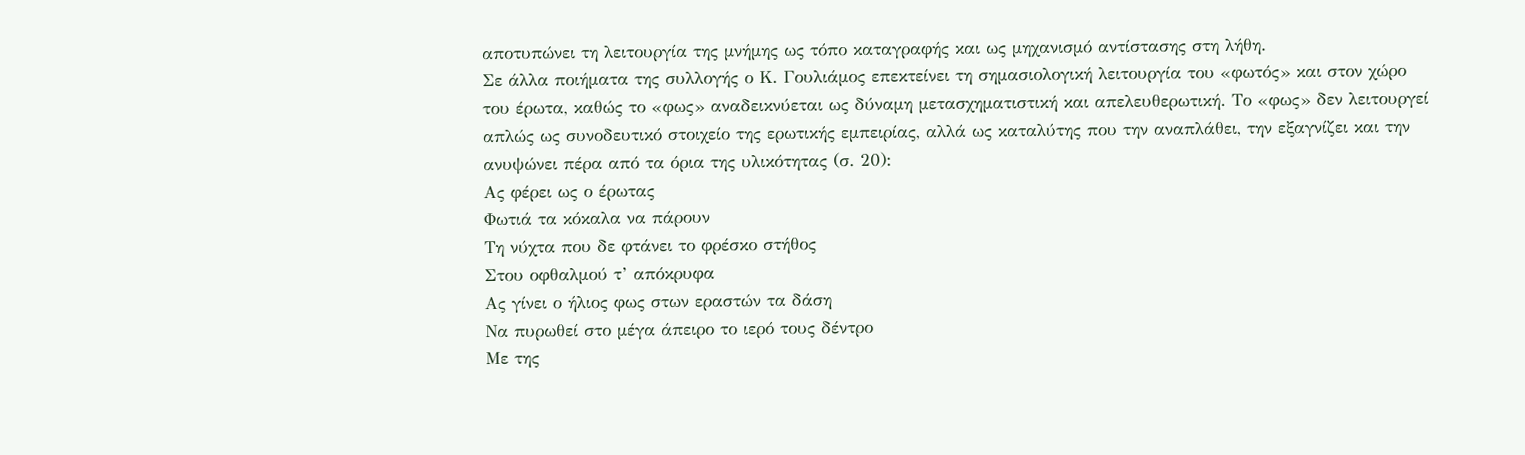αποτυπώνει τη λειτουργία της μνήμης ως τόπο καταγραφής και ως μηχανισμό αντίστασης στη λήθη.
Σε άλλα ποιήματα της συλλογής ο Κ. Γουλιάμος επεκτείνει τη σημασιολογική λειτουργία του «φωτός» και στον χώρο του έρωτα, καθώς το «φως» αναδεικνύεται ως δύναμη μετασχηματιστική και απελευθερωτική. Το «φως» δεν λειτουργεί απλώς ως συνοδευτικό στοιχείο της ερωτικής εμπειρίας, αλλά ως καταλύτης που την αναπλάθει, την εξαγνίζει και την ανυψώνει πέρα από τα όρια της υλικότητας (σ. 20):
Ας φέρει ως ο έρωτας
Φωτιά τα κόκαλα να πάρουν
Τη νύχτα που δε φτάνει το φρέσκο στήθος
Στου οφθαλμού τ’ απόκρυφα
Ας γίνει ο ήλιος φως στων εραστών τα δάση
Να πυρωθεί στο μέγα άπειρο το ιερό τους δέντρο
Με της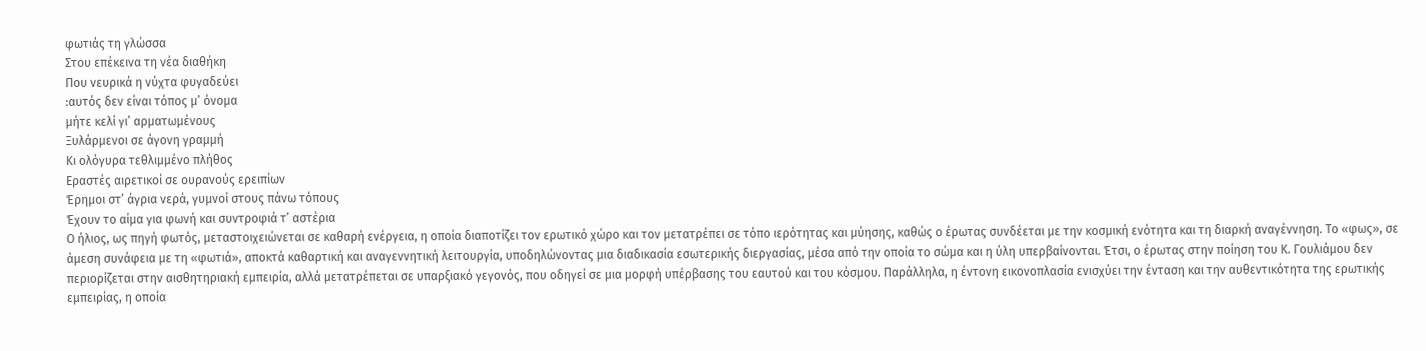φωτιάς τη γλώσσα
Στου επέκεινα τη νέα διαθήκη
Που νευρικά η νύχτα φυγαδεύει
:αυτός δεν είναι τόπος μ’ όνομα
μήτε κελί γι’ αρματωμένους
Ξυλάρμενοι σε άγονη γραμμή
Κι ολόγυρα τεθλιμμένο πλήθος
Εραστές αιρετικοί σε ουρανούς ερειπίων
Έρημοι στ’ άγρια νερά, γυμνοί στους πάνω τόπους
Έχουν το αίμα για φωνή και συντροφιά τ’ αστέρια
Ο ήλιος, ως πηγή φωτός, μεταστοιχειώνεται σε καθαρή ενέργεια, η οποία διαποτίζει τον ερωτικό χώρο και τον μετατρέπει σε τόπο ιερότητας και μύησης, καθώς ο έρωτας συνδέεται με την κοσμική ενότητα και τη διαρκή αναγέννηση. Το «φως», σε άμεση συνάφεια με τη «φωτιά», αποκτά καθαρτική και αναγεννητική λειτουργία, υποδηλώνοντας μια διαδικασία εσωτερικής διεργασίας, μέσα από την οποία το σώμα και η ύλη υπερβαίνονται. Έτσι, ο έρωτας στην ποίηση του Κ. Γουλιάμου δεν περιορίζεται στην αισθητηριακή εμπειρία, αλλά μετατρέπεται σε υπαρξιακό γεγονός, που οδηγεί σε μια μορφή υπέρβασης του εαυτού και του κόσμου. Παράλληλα, η έντονη εικονοπλασία ενισχύει την ένταση και την αυθεντικότητα της ερωτικής εμπειρίας, η οποία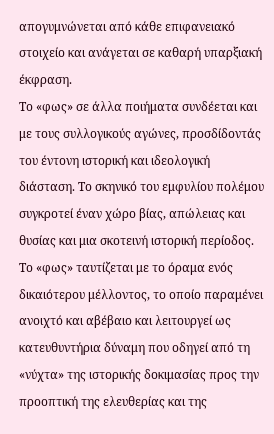απογυμνώνεται από κάθε επιφανειακό στοιχείο και ανάγεται σε καθαρή υπαρξιακή έκφραση.
Το «φως» σε άλλα ποιήματα συνδέεται και με τους συλλογικούς αγώνες, προσδίδοντάς του έντονη ιστορική και ιδεολογική διάσταση. Το σκηνικό του εμφυλίου πολέμου συγκροτεί έναν χώρο βίας, απώλειας και θυσίας και μια σκοτεινή ιστορική περίοδος. Το «φως» ταυτίζεται με το όραμα ενός δικαιότερου μέλλοντος, το οποίο παραμένει ανοιχτό και αβέβαιο και λειτουργεί ως κατευθυντήρια δύναμη που οδηγεί από τη «νύχτα» της ιστορικής δοκιμασίας προς την προοπτική της ελευθερίας και της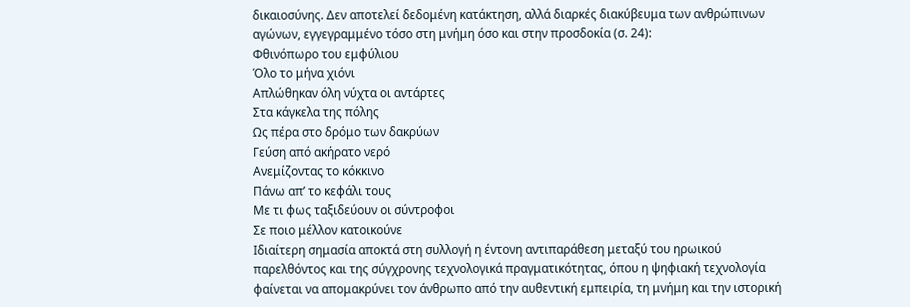δικαιοσύνης. Δεν αποτελεί δεδομένη κατάκτηση, αλλά διαρκές διακύβευμα των ανθρώπινων αγώνων, εγγεγραμμένο τόσο στη μνήμη όσο και στην προσδοκία (σ. 24):
Φθινόπωρο του εμφύλιου
Όλο το μήνα χιόνι
Απλώθηκαν όλη νύχτα οι αντάρτες
Στα κάγκελα της πόλης
Ως πέρα στο δρόμο των δακρύων
Γεύση από ακήρατο νερό
Ανεμίζοντας το κόκκινο
Πάνω απ’ το κεφάλι τους
Με τι φως ταξιδεύουν οι σύντροφοι
Σε ποιο μέλλον κατοικούνε
Ιδιαίτερη σημασία αποκτά στη συλλογή η έντονη αντιπαράθεση μεταξύ του ηρωικού παρελθόντος και της σύγχρονης τεχνολογικά πραγματικότητας, όπου η ψηφιακή τεχνολογία φαίνεται να απομακρύνει τον άνθρωπο από την αυθεντική εμπειρία, τη μνήμη και την ιστορική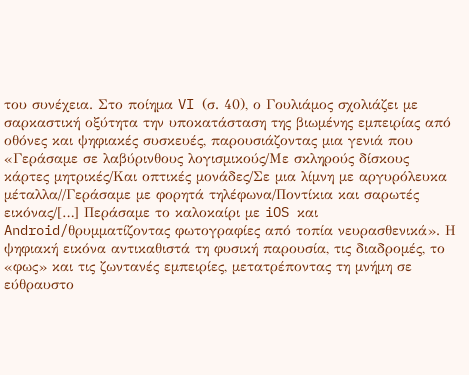του συνέχεια. Στο ποίημα VI (σ. 40), ο Γουλιάμος σχολιάζει με σαρκαστική οξύτητα την υποκατάσταση της βιωμένης εμπειρίας από οθόνες και ψηφιακές συσκευές, παρουσιάζοντας μια γενιά που «Γεράσαμε σε λαβύρινθους λογισμικούς/Με σκληρούς δίσκους κάρτες μητρικές/Και οπτικές μονάδες/Σε μια λίμνη με αργυρόλευκα μέταλλα//Γεράσαμε με φορητά τηλέφωνα/Ποντίκια και σαρωτές εικόνας/[…] Περάσαμε το καλοκαίρι με iOS και Android/θρυμματίζοντας φωτογραφίες από τοπία νευρασθενικά». Η ψηφιακή εικόνα αντικαθιστά τη φυσική παρουσία, τις διαδρομές, το «φως» και τις ζωντανές εμπειρίες, μετατρέποντας τη μνήμη σε εύθραυστο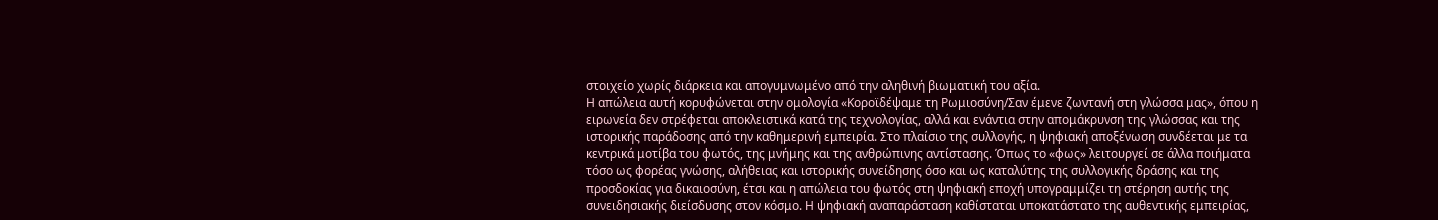στοιχείο χωρίς διάρκεια και απογυμνωμένο από την αληθινή βιωματική του αξία.
Η απώλεια αυτή κορυφώνεται στην ομολογία «Κοροϊδέψαμε τη Ρωμιοσύνη/Σαν έμενε ζωντανή στη γλώσσα μας», όπου η ειρωνεία δεν στρέφεται αποκλειστικά κατά της τεχνολογίας, αλλά και ενάντια στην απομάκρυνση της γλώσσας και της ιστορικής παράδοσης από την καθημερινή εμπειρία. Στο πλαίσιο της συλλογής, η ψηφιακή αποξένωση συνδέεται με τα κεντρικά μοτίβα του φωτός, της μνήμης και της ανθρώπινης αντίστασης. Όπως το «φως» λειτουργεί σε άλλα ποιήματα τόσο ως φορέας γνώσης, αλήθειας και ιστορικής συνείδησης όσο και ως καταλύτης της συλλογικής δράσης και της προσδοκίας για δικαιοσύνη, έτσι και η απώλεια του φωτός στη ψηφιακή εποχή υπογραμμίζει τη στέρηση αυτής της συνειδησιακής διείσδυσης στον κόσμο. Η ψηφιακή αναπαράσταση καθίσταται υποκατάστατο της αυθεντικής εμπειρίας,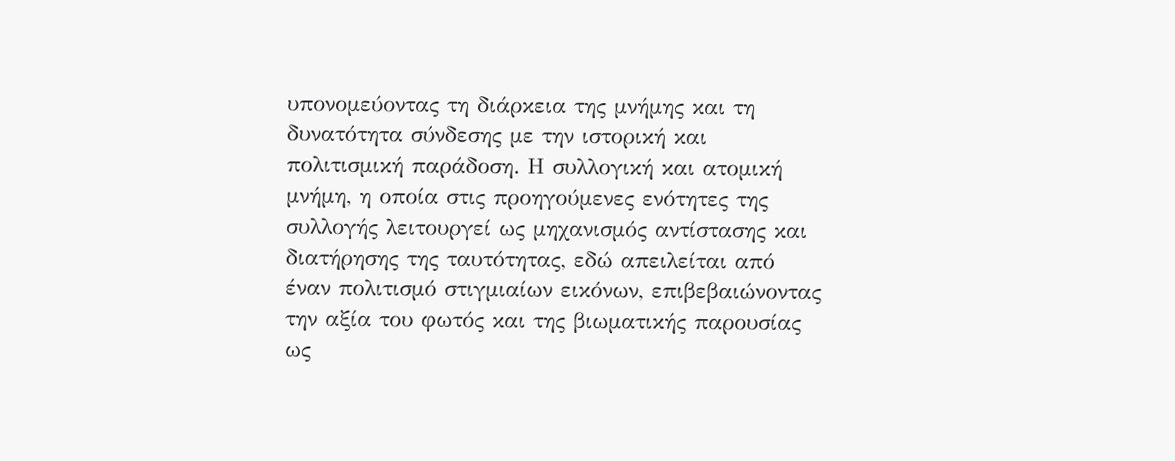υπονομεύοντας τη διάρκεια της μνήμης και τη δυνατότητα σύνδεσης με την ιστορική και πολιτισμική παράδοση. Η συλλογική και ατομική μνήμη, η οποία στις προηγούμενες ενότητες της συλλογής λειτουργεί ως μηχανισμός αντίστασης και διατήρησης της ταυτότητας, εδώ απειλείται από έναν πολιτισμό στιγμιαίων εικόνων, επιβεβαιώνοντας την αξία του φωτός και της βιωματικής παρουσίας ως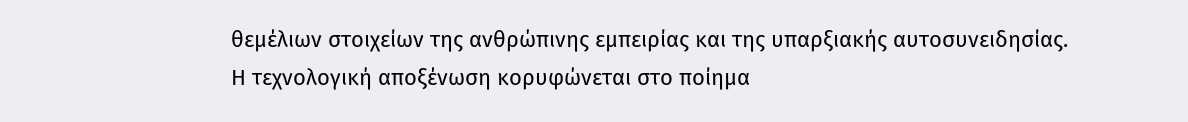θεμέλιων στοιχείων της ανθρώπινης εμπειρίας και της υπαρξιακής αυτοσυνειδησίας.
Η τεχνολογική αποξένωση κορυφώνεται στο ποίημα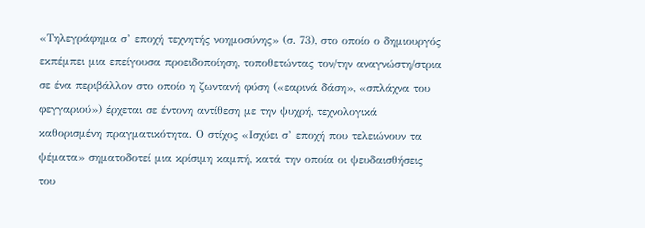«Τηλεγράφημα σ’ εποχή τεχνητής νοημοσύνης» (σ. 73), στο οποίο ο δημιουργός εκπέμπει μια επείγουσα προειδοποίηση, τοποθετώντας τον/την αναγνώστη/στρια σε ένα περιβάλλον στο οποίο η ζωντανή φύση («εαρινά δάση», «σπλάχνα του φεγγαριού») έρχεται σε έντονη αντίθεση με την ψυχρή, τεχνολογικά καθορισμένη πραγματικότητα. Ο στίχος «Ισχύει σ’ εποχή που τελειώνουν τα ψέματα» σηματοδοτεί μια κρίσιμη καμπή, κατά την οποία οι ψευδαισθήσεις του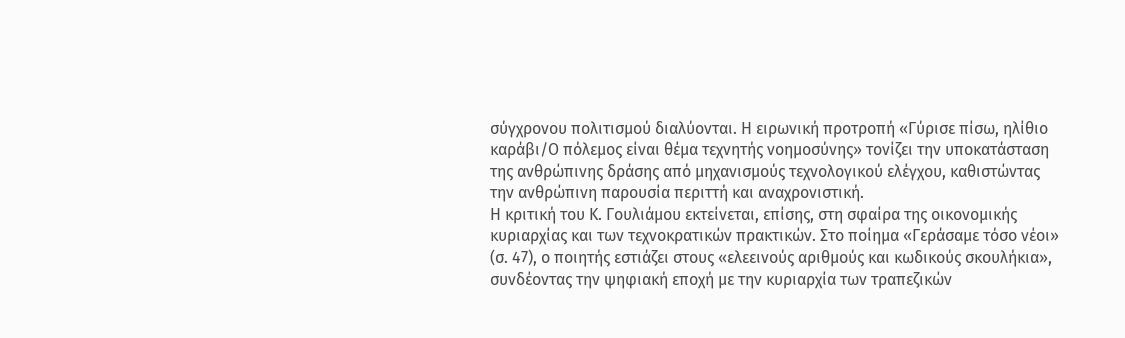σύγχρονου πολιτισμού διαλύονται. Η ειρωνική προτροπή «Γύρισε πίσω, ηλίθιο καράβι/Ο πόλεμος είναι θέμα τεχνητής νοημοσύνης» τονίζει την υποκατάσταση της ανθρώπινης δράσης από μηχανισμούς τεχνολογικού ελέγχου, καθιστώντας την ανθρώπινη παρουσία περιττή και αναχρονιστική.
Η κριτική του Κ. Γουλιάμου εκτείνεται, επίσης, στη σφαίρα της οικονομικής κυριαρχίας και των τεχνοκρατικών πρακτικών. Στο ποίημα «Γεράσαμε τόσο νέοι» (σ. 47), ο ποιητής εστιάζει στους «ελεεινούς αριθμούς και κωδικούς σκουλήκια», συνδέοντας την ψηφιακή εποχή με την κυριαρχία των τραπεζικών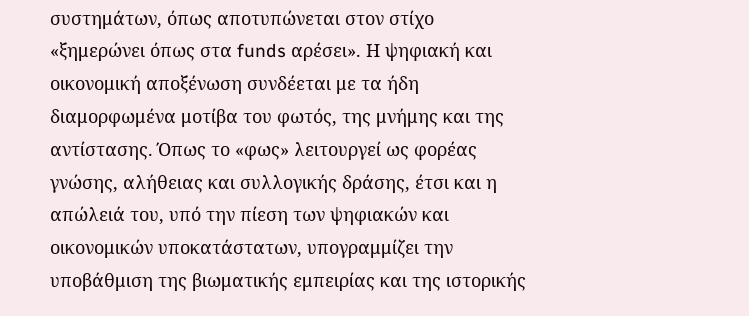συστημάτων, όπως αποτυπώνεται στον στίχο «ξημερώνει όπως στα funds αρέσει». Η ψηφιακή και οικονομική αποξένωση συνδέεται με τα ήδη διαμορφωμένα μοτίβα του φωτός, της μνήμης και της αντίστασης. Όπως το «φως» λειτουργεί ως φορέας γνώσης, αλήθειας και συλλογικής δράσης, έτσι και η απώλειά του, υπό την πίεση των ψηφιακών και οικονομικών υποκατάστατων, υπογραμμίζει την υποβάθμιση της βιωματικής εμπειρίας και της ιστορικής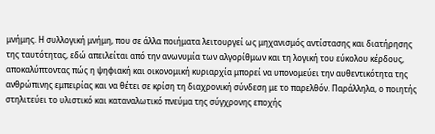μνήμης. Η συλλογική μνήμη, που σε άλλα ποιήματα λειτουργεί ως μηχανισμός αντίστασης και διατήρησης της ταυτότητας, εδώ απειλείται από την ανωνυμία των αλγορίθμων και τη λογική του εύκολου κέρδους, αποκαλύπτοντας πώς η ψηφιακή και οικονομική κυριαρχία μπορεί να υπονομεύει την αυθεντικότητα της ανθρώπινης εμπειρίας και να θέτει σε κρίση τη διαχρονική σύνδεση με το παρελθόν. Παράλληλα, ο ποιητής στηλιτεύει το υλιστικό και καταναλωτικό πνεύμα της σύγχρονης εποχής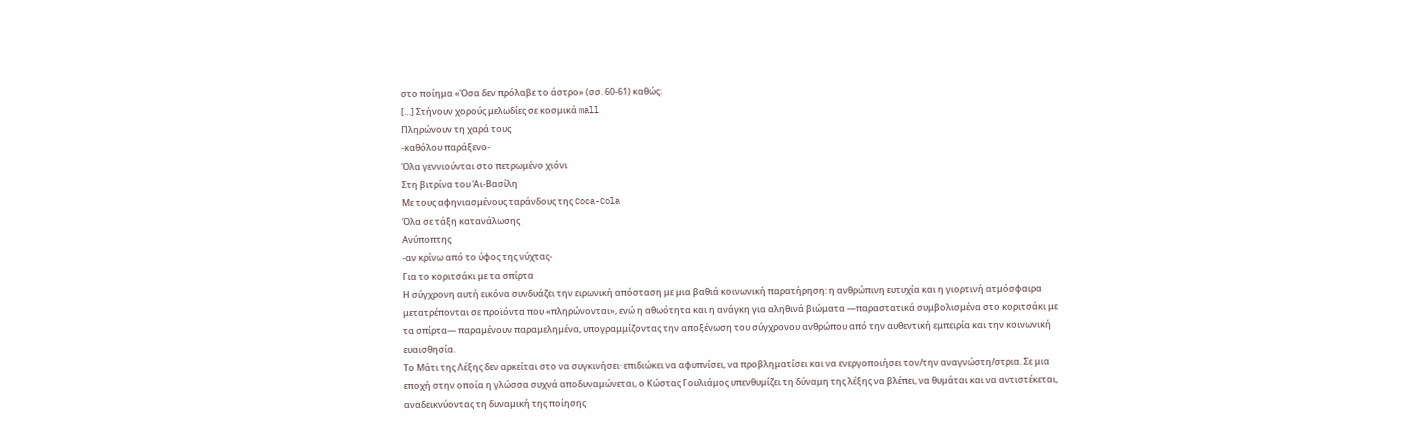στο ποίημα «Όσα δεν πρόλαβε το άστρο» (σσ. 60-61) καθώς:
[…] Στήνουν χορούς μελωδίες σε κοσμικά mall
Πληρώνουν τη χαρά τους
-καθόλου παράξενο-
Όλα γεννιούνται στο πετρωμένο χιόνι
Στη βιτρίνα του Άι-Βασίλη
Με τους αφηνιασμένους ταράνδους της Coca-Cola
Όλα σε τάξη κατανάλωσης
Ανύποπτης
-αν κρίνω από το ύφος της νύχτας-
Για το κοριτσάκι με τα σπίρτα
Η σύγχρονη αυτή εικόνα συνδυάζει την ειρωνική απόσταση με μια βαθιά κοινωνική παρατήρηση: η ανθρώπινη ευτυχία και η γιορτινή ατμόσφαιρα μετατρέπονται σε προϊόντα που «πληρώνονται», ενώ η αθωότητα και η ανάγκη για αληθινά βιώματα —παραστατικά συμβολισμένα στο κοριτσάκι με τα σπίρτα— παραμένουν παραμελημένα, υπογραμμίζοντας την αποξένωση του σύγχρονου ανθρώπου από την αυθεντική εμπειρία και την κοινωνική ευαισθησία.
Το Μάτι της Λέξης δεν αρκείται στο να συγκινήσει· επιδιώκει να αφυπνίσει, να προβληματίσει και να ενεργοποιήσει τον/την αναγνώστη/στρια. Σε μια εποχή στην οποία η γλώσσα συχνά αποδυναμώνεται, ο Κώστας Γουλιάμος υπενθυμίζει τη δύναμη της λέξης να βλέπει, να θυμάται και να αντιστέκεται, αναδεικνύοντας τη δυναμική της ποίησης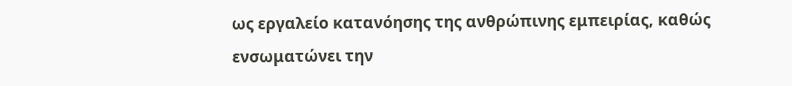ως εργαλείο κατανόησης της ανθρώπινης εμπειρίας, καθώς ενσωματώνει την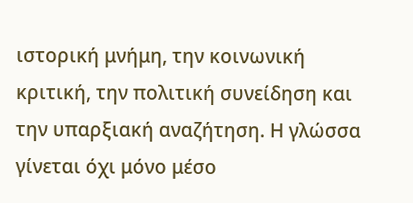ιστορική μνήμη, την κοινωνική κριτική, την πολιτική συνείδηση και την υπαρξιακή αναζήτηση. Η γλώσσα γίνεται όχι μόνο μέσο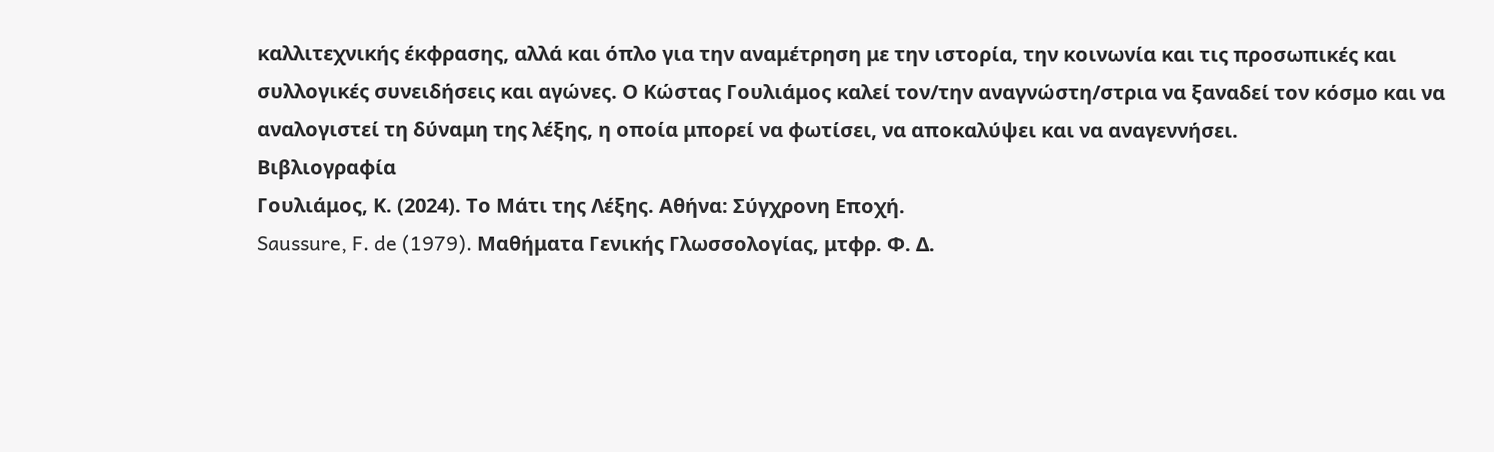καλλιτεχνικής έκφρασης, αλλά και όπλο για την αναμέτρηση με την ιστορία, την κοινωνία και τις προσωπικές και συλλογικές συνειδήσεις και αγώνες. Ο Κώστας Γουλιάμος καλεί τον/την αναγνώστη/στρια να ξαναδεί τον κόσμο και να αναλογιστεί τη δύναμη της λέξης, η οποία μπορεί να φωτίσει, να αποκαλύψει και να αναγεννήσει.
Βιβλιογραφία
Γουλιάμος, Κ. (2024). Το Μάτι της Λέξης. Αθήνα: Σύγχρονη Εποχή.
Saussure, F. de (1979). Μαθήματα Γενικής Γλωσσολογίας, μτφρ. Φ. Δ.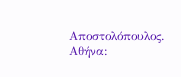Αποστολόπουλος. Αθήνα: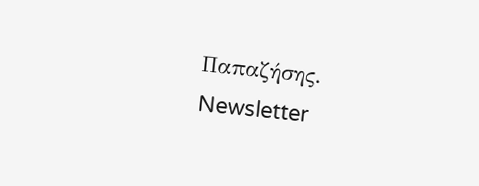Παπαζήσης.
Newsletter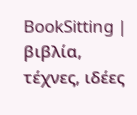BookSitting | βιβλία, τέχνες, ιδέες